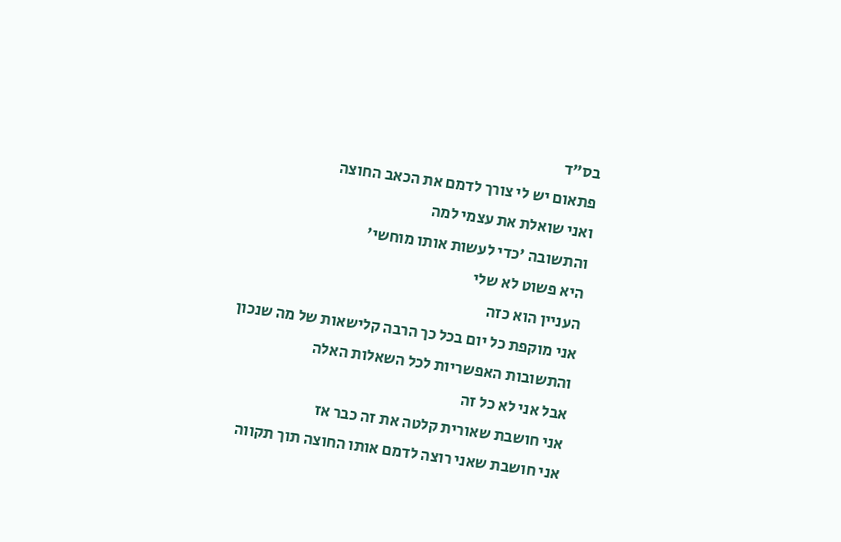בס"ד
פתאום יש לי צורך לדמם את הכאב החוצה
ואני שואלת את עצמי למה
והתשובה 'כדי לעשות אותו מוחשי'
היא פשוט לא שלי
העניין הוא כזה
אני מוקפת כל יום בכל כך הרבה קלישאות של מה שנכון
והתשובות האפשריות לכל השאלות האלה
אבל אני לא כל זה
אני חושבת שאורית קלטה את זה כבר אז
אני חושבת שאני רוצה לדמם אותו החוצה תוך תקווה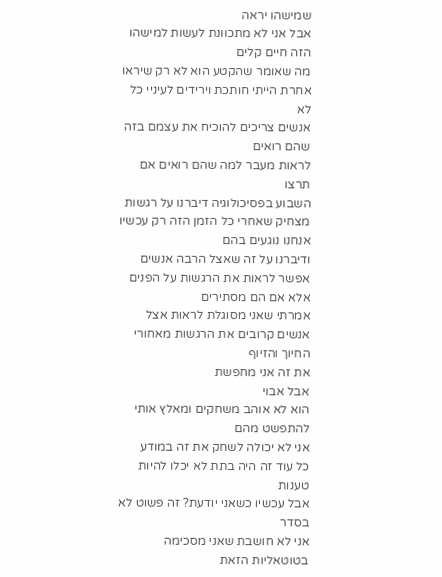שמישהו יראה
אבל אני לא מתכוונת לעשות למישהו הזה חיים קלים
מה שאומר שהקטע הוא לא רק שיראו אחרת הייתי חותכת וירידים לעיניי כל
לא
אנשים צריכים להוכיח את עצמם בזה שהם רואים
לראות מעבר למה שהם רואים אם תרצו
השבוע בפסיכולוגיה דיברנו על רגשות
מצחיק שאחרי כל הזמן הזה רק עכשיו אנחנו נוגעים בהם
ודיברנו על זה שאצל הרבה אנשים אפשר לראות את הרגשות על הפנים
אלא אם הם מסתירים
אמרתי שאני מסוגלת לראות אצל אנשים קרובים את הרגשות מאחורי החיוך והזיוף
את זה אני מחפשת
אבל אבוי
הוא לא אוהב משחקים ומאלץ אותי להתפשט מהם
אני לא יכולה לשחק את זה במודע
כל עוד זה היה בתת לא יכלו להיות טענות
אבל עכשיו כשאני יודעת? זה פשוט לא בסדר
אני לא חושבת שאני מסכימה בטוטאליות הזאת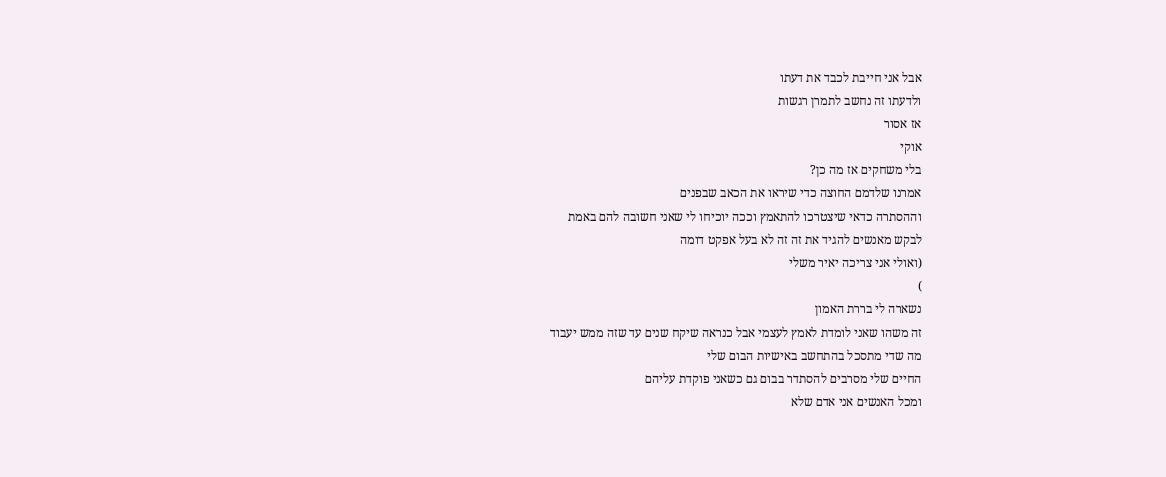אבל אני חייבת לכבד את דעתו
ולדעתו זה נחשב לתמרן רגשות
אז אסור
אוקי
בלי משחקים אז מה כן?
אמרנו שלדמם החוצה כדי שיראו את הכאב שבפנים
וההסתרה כדאי שיצטרכו להתאמץ וככה יוכיחו לי שאני חשובה להם באמת
לבקש מאנשים להגיד את זה זה לא בעל אפקט דומה
(ואולי אני צריכה יאיר משלי
)
נשארה לי בררת האמון
זה משהו שאני לומדת לאמץ לעצמי אבל כנראה שיקח שנים עד שזה ממש יעבוד
מה שדי מתסכל בהתחשב באישיות הבום שלי
החיים שלי מסרבים להסתדר בבום גם כשאני פוקדת עליהם
ומכל האנשים אני אדם שלא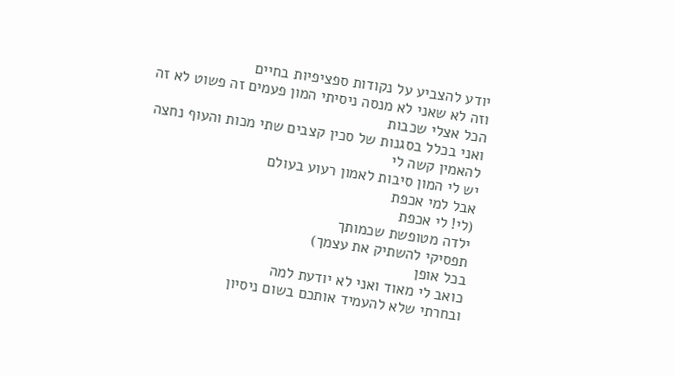יודע להצביע על נקודות ספציפיות בחיים
וזה לא שאני לא מנסה ניסיתי המון פעמים זה פשוט לא זה
הכל אצלי שכבות
ואני בכלל בסגנות של סכין קצבים שתי מכות והעוף נחצה
להאמין קשה לי
יש לי המון סיבות לאמון רעוע בעולם
אבל למי אכפת
(לי! לי אכפת
ילדה מטופשת שכמותך
תפסיקי להשתיק את עצמך)
בכל אופן
כואב לי מאוד ואני לא יודעת למה
ובחרתי שלא להעמיד אותכם בשום ניסיון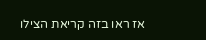אז ראו בזה קריאת הצילו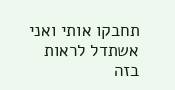תחבקו אותי ואני אשתדל לראות בזה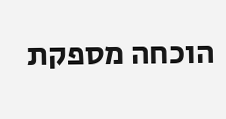הוכחה מספקת